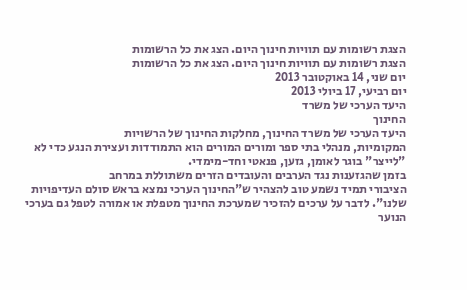הצגת רשומות עם תוויות חינוך היום. הצג את כל הרשומות
הצגת רשומות עם תוויות חינוך היום. הצג את כל הרשומות
יום שני, 14 באוקטובר 2013
יום רביעי, 17 ביולי 2013
היעד הערכי של משרד
החינוך
היעד הערכי של משרד החינוך, מחלקות החינוך של הרשויות
המקומיות, מנהלי בתי ספר ומורים המורים הוא התמודדות ועצירת הנגע כדי לא
"לייצר" בוגר לאומן, גזען, פנאטי וחד-מימדי.
בזמן שהגזענות נגד הערבים והעובדים הזרים משתוללת במרחב
הציבורי תמיד נשמע טוב להצהיר ש"החינוך הערכי נמצא בראש סולם העדיפויות
שלנו". לדבר על ערכים להזכיר שמערכת החינוך מטפלת או אמורה לטפל גם בערכי
הנוער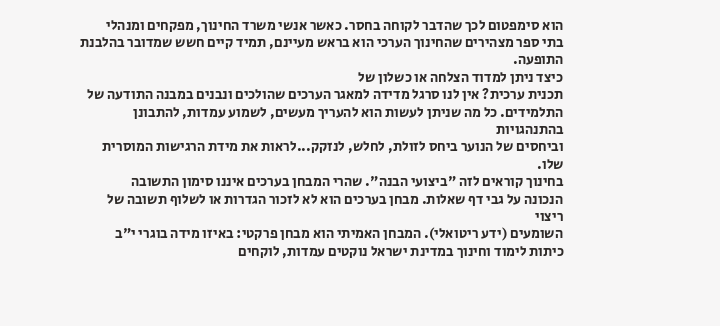הוא סימפטום לכך שהדבר לקוחה בחסר. כאשר אנשי משרד החינוך, מפקחים ומנהלי
בתי ספר מצהירים שהחינוך הערכי הוא בראש מעיינם, תמיד קיים חשש שמדובר בהלבנת
התופעה.
כיצד ניתן למדוד הצלחה או כשלון של
תכנית ערכית? אין לנו סרגל מדידה למאגר הערכים שהולכים ונבנים במבנה התודעה של
התלמידים. כל מה שניתן לעשות הוא להעריך מעשים, לשמוע עמדות, להתבונן בהתנהגויות
וביחסים של הנוער ביחס לזולת, לחלש, לנזקק...לראות את מידת הרגישות המוסרית שלו.
בחינוך קוראים לזה "ביצועי הבנה". שהרי המבחן בערכים איננו סימון התשובה
הנכונה על גבי דף שאלות. מבחן בערכים הוא לא לזכור הגדרות או לשלוף תשובה של ריצוי
השומעים (ידע ריטואלי). המבחן האמיתי הוא מבחן פרקטי: באיזו מידה בוגרי י"ב
כיתות לימוד וחינוך במדינת ישראל נוקטים עמדות, לוקחים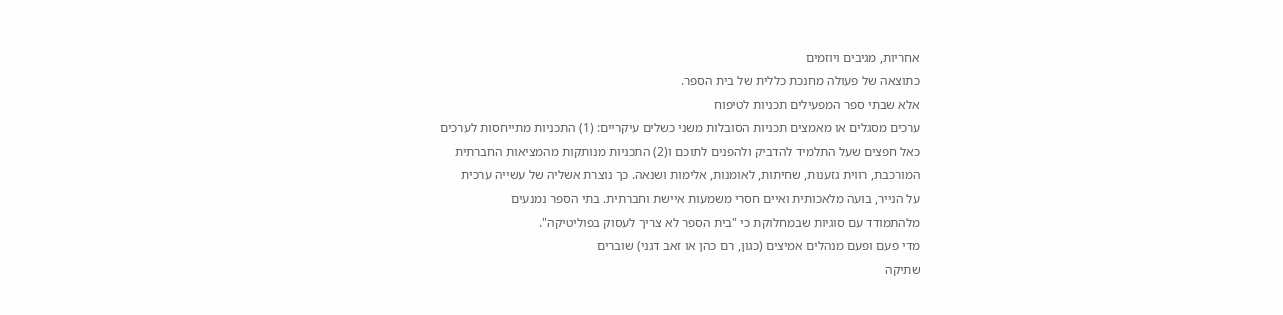אחריות, מגיבים ויוזמים
כתוצאה של פעולה מחנכת כללית של בית הספר.
אלא שבתי ספר המפעילים תכניות לטיפוח
ערכים מסגלים או מאמצים תכניות הסובלות משני כשלים עיקריים: (1) התכניות מתייחסות לערכים
כאל חפצים שעל התלמיד להדביק ולהפנים לתוכם ו(2) התכניות מנותקות מהמציאות החברתית
המורכבת, רווית גזענות, שחיתות, לאומנות, אלימות ושנאה. כך נוצרת אשליה של עשייה ערכית
על הנייר, בועה מלאכותית ואיים חסרי משמעות איישת וחברתית. בתי הספר נמנעים
מלהתמודד עם סוגיות שבמחלוקת כי "בית הספר לא צריך לעסוק בפוליטיקה".
מדי פעם ופעם מנהלים אמיצים (כגון, רם כהן או זאב דגני) שוברים
שתיקה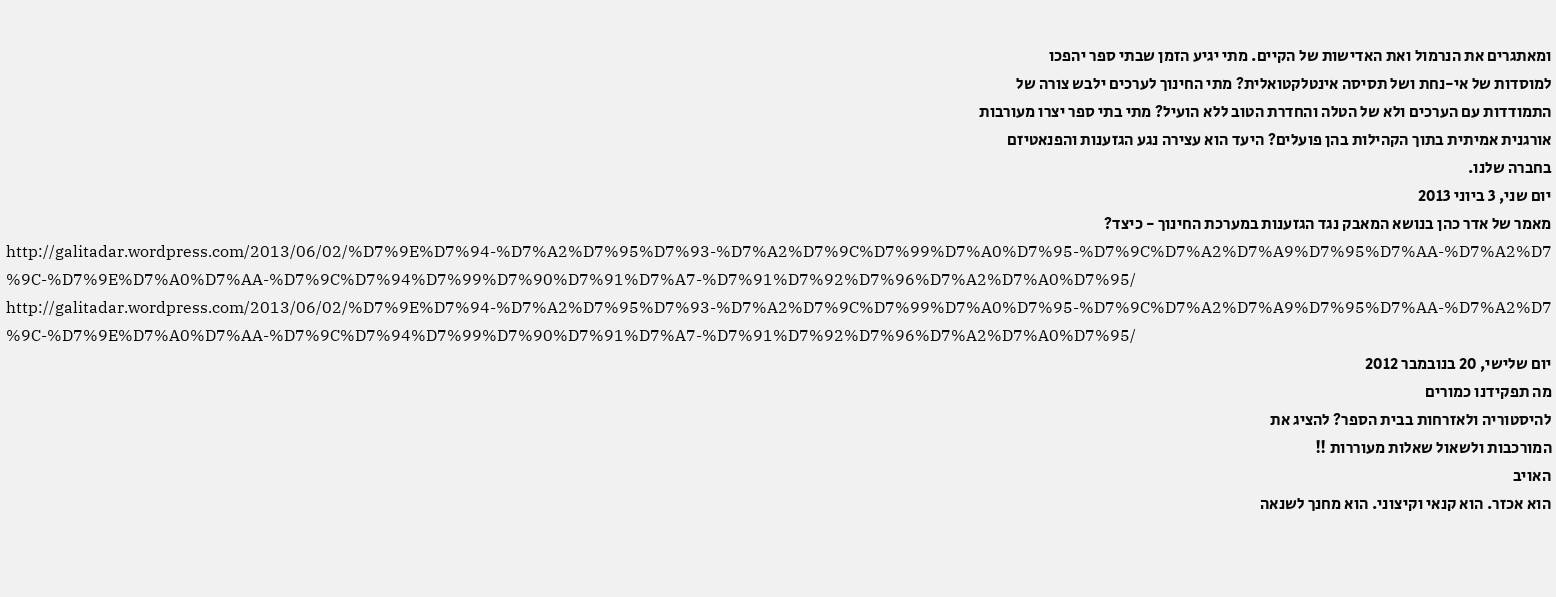ומאתגרים את הנרמול ואת האדישות של הקיים. מתי יגיע הזמן שבתי ספר יהפכו
למוסדות של אי-נחת ושל תסיסה אינטלקטואלית? מתי החינוך לערכים ילבש צורה של
התמודדות עם הערכים ולא של הטלה והחדרת הטוב ללא הועיל? מתי בתי ספר יצרו מעורבות
אורגנית אמיתית בתוך הקהילות בהן פועלים? היעד הוא עצירה נגע הגזענות והפנאטיזם
בחברה שלנו.
יום שני, 3 ביוני 2013
מאמר של אדר כהן בנושא המאבק נגד הגזענות במערכת החינוך - כיצד?
http://galitadar.wordpress.com/2013/06/02/%D7%9E%D7%94-%D7%A2%D7%95%D7%93-%D7%A2%D7%9C%D7%99%D7%A0%D7%95-%D7%9C%D7%A2%D7%A9%D7%95%D7%AA-%D7%A2%D7%9C-%D7%9E%D7%A0%D7%AA-%D7%9C%D7%94%D7%99%D7%90%D7%91%D7%A7-%D7%91%D7%92%D7%96%D7%A2%D7%A0%D7%95/
http://galitadar.wordpress.com/2013/06/02/%D7%9E%D7%94-%D7%A2%D7%95%D7%93-%D7%A2%D7%9C%D7%99%D7%A0%D7%95-%D7%9C%D7%A2%D7%A9%D7%95%D7%AA-%D7%A2%D7%9C-%D7%9E%D7%A0%D7%AA-%D7%9C%D7%94%D7%99%D7%90%D7%91%D7%A7-%D7%91%D7%92%D7%96%D7%A2%D7%A0%D7%95/
יום שלישי, 20 בנובמבר 2012
מה תפקידנו כמורים
להיסטוריה ולאזרחות בבית הספר? להציג את
המורכבות ולשאול שאלות מעוררות !!
האויב
הוא אכזר. הוא קנאי וקיצוני. הוא מחנך לשנאה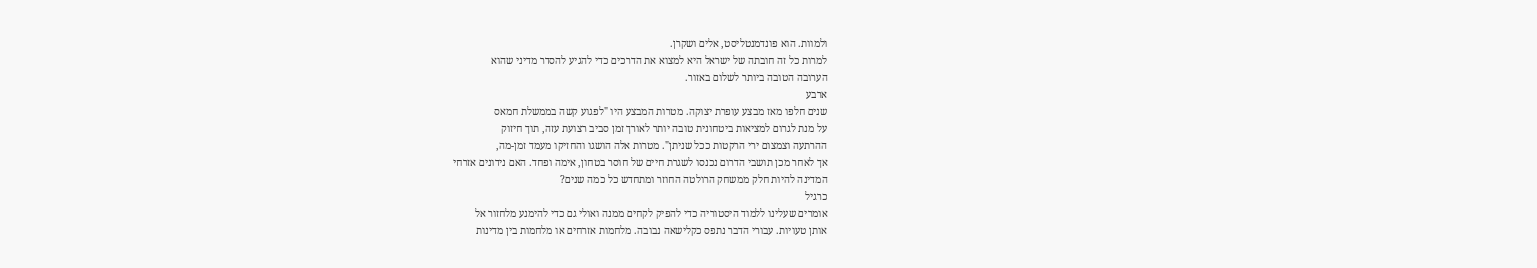ולמוות. הוא פונדמנטליסט, אלים ושקרן.
למרות כל זה חובתה של ישראל היא למצוא את הדרכים כדי להגיע להסדר מדיני שהוא
הערובה הטובה ביותר לשלום באזור.
ארבע
שנים חלפו מאז מבצע עופרת יצוקה. מטרות המבצע היו "לפגוע קשה בממשלת חמאס
על מנת לגרום למציאות ביטחונית טובה יותר לאורך זמן סביב רצועת עזה, תוך חיזוק
ההרתעה וצמצום ירי הרקטות ככל שניתן". מטרות אלה הושגו והחזיקו מעמד זמן-מה,
אך לאחר מכן תושבי הדרום נכנסו לשגרת חיים של חוסר בטחון, אימה ופחד. האם נידונים אזרחי
המדינה להיות חלק ממשחק הרולטה החוזר ומתחדש כל כמה שנים?
כרגיל
אומרים שעלינו ללמוד היסטוריה כדי להפיק לקחים ממנה ואולי גם כדי להימנע מלחזור אל
אותן טעויות. עבורי הדבר נתפס כקלישאה נבובה. מלחמות אזרחים או מלחמות בין מדינות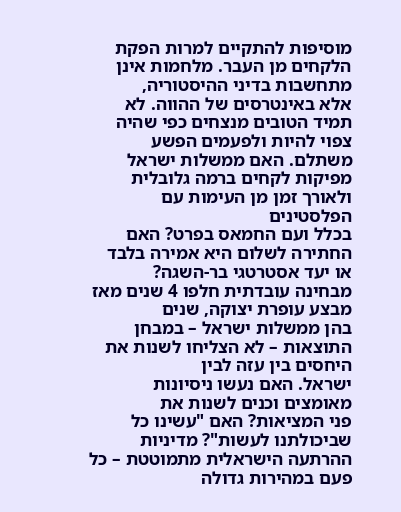מוסיפות להתקיים למרות הפקת הלקחים מן העבר. מלחמות אינן מתחשבות בדיני ההיסטוריה,
אלא באינטרסים של ההווה. לא תמיד הטובים מנצחים כפי שהיה צפוי להיות ולפעמים הפשע
משתלם. האם ממשלות ישראל מפיקות לקחים ברמה גלובלית ולאורך זמן מן העימות עם הפלסטינים
בכלל ועם החמאס בפרט? האם החתירה לשלום היא אמירה בלבד או יעד אסטרטגי בר-השגה?
מבחינה עובדתית חלפו 4 שנים מאז מבצע עופרת יצוקה, שנים
בהן ממשלות ישראל – במבחן התוצאות – לא הצליחו לשנות את היחסים בין עזה לבין
ישראל. האם נעשו ניסיונות מאומצים וכנים לשנות את
פני המציאות? האם "עשינו כל שביכולתנו לעשות"? מדיניות
ההרתעה הישראלית מתמוטטת – כל פעם במהירות גדולה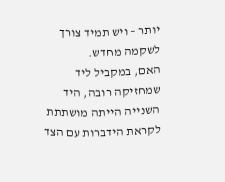יותר – ויש תמיד צורך לשקמה מחדש.
האם, במקביל ליד שמחזיקה רובה, היד השנייה הייתה מושתתת לקראת הידברות עם הצד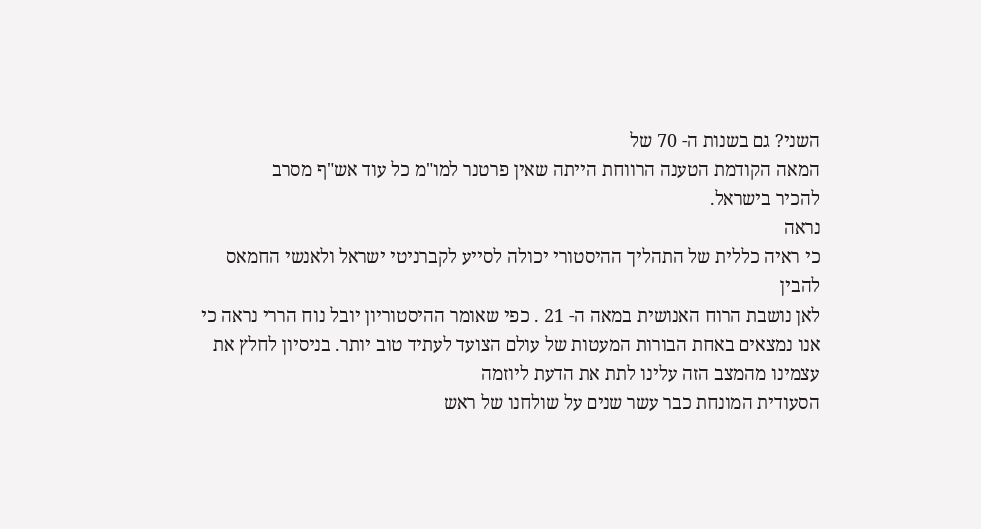השני? גם בשנות ה- 70 של
המאה הקודמת הטענה הרווחת הייתה שאין פרטנר למו"מ כל עוד אש"ף מסרב
להכיר בישראל.
נראה
כי ראיה כללית של התהליך ההיסטורי יכולה לסייע לקברניטי ישראל ולאנשי החמאס להבין
לאן נושבת הרוח האנושית במאה ה- 21 . כפי שאומר ההיסטוריון יובל נוח הררי נראה כי
אנו נמצאים באחת הבורות המעטות של עולם הצועד לעתיד טוב יותר. בניסיון לחלץ את
עצמינו מהמצב הזה עלינו לתת את הדעת ליוזמה
הסעודית המונחת כבר עשר שנים על שולחנו של ראש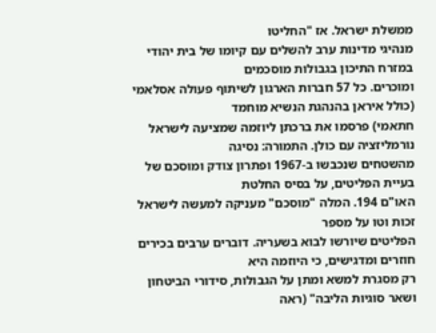ממשלת ישראל. אז "החליטו
מנהיגי מדינות ערב להשלים עם קיומו של בית יהודי במזרח התיכון בגבולות מוסכמים
ומוכרים. כל 57 חברות הארגון לשיתוף פעולה אסלאמי (כולל איראן בהנהגת הנשיא מוחמד
חתאמי) פרסמו את ברכתן ליוזמה שמציעה לישראל נורמליזציה עם כולן. התמורה: נסיגה
מהשטחים שנכבשו ב-1967 ופתרון צודק ומוסכם של בעיית הפליטים, על בסיס החלטת
האו"ם 194. המלה "מוסכם" מעניקה למעשה לישראל זכות וטו על מספר
הפליטים שיורשו לבוא בשעריה. דוברים ערבים בכירים חוזרים ומדגישים, כי היוזמה היא
רק מסגרת למשא ומתן על הגבולות, סידורי הביטחון ושאר סוגיות הליבה" (ראה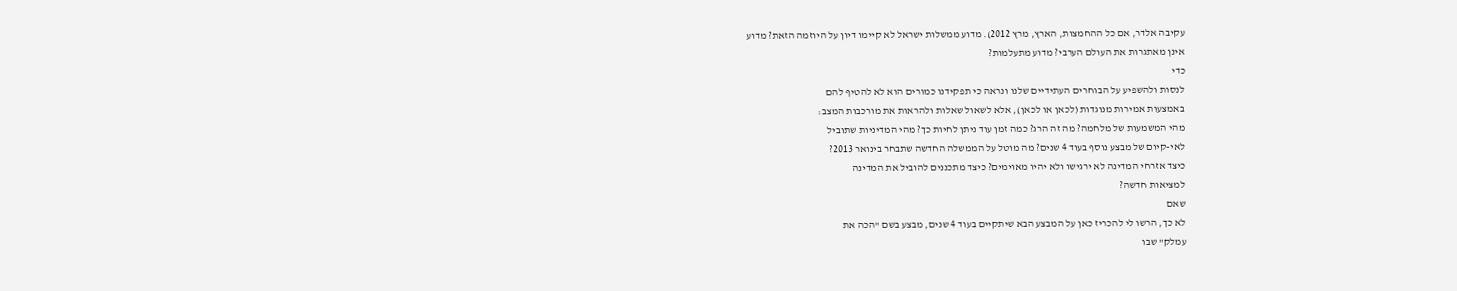עקיבה אלדר, אם כל ההחמצות, הארץ, מרץ 2012). מדוע ממשלות ישראל לא קיימו דיון על היוזמה הזאת? מדוע
אינן מאתגרות את העולם הערבי? מדוע מתעלמות?
כדי
לנסות ולהשפיע על הבוחרים העתידיים שלנו ונראה כי תפקידנו כמורים הוא לא להטיף להם
באמצעות אמירות מנוגדות (לכאן או לכאן), אלא לשאול שאלות ולהראות את מורכבות המצב:
מהי המשמעות של מלחמה? מה זה הרג? כמה זמן עוד ניתן לחיות כך? מהי המדיניות שתוביל
לאי-קיום של מבצע נוסף בעוד 4 שנים? מה מוטל על הממשלה החדשה שתבחר בינואר 2013?
כיצד אזרחי המדינה לא ירגישו ולא יהיו מאוימים? כיצד מתכננים להוביל את המדינה
למציאות חדשה?
שאם
לא כך, הרשו לי להכריז כאן על המבצע הבא שיתקיים בעוד 4 שנים, מבצע בשם "הכה את
עמלק" שבו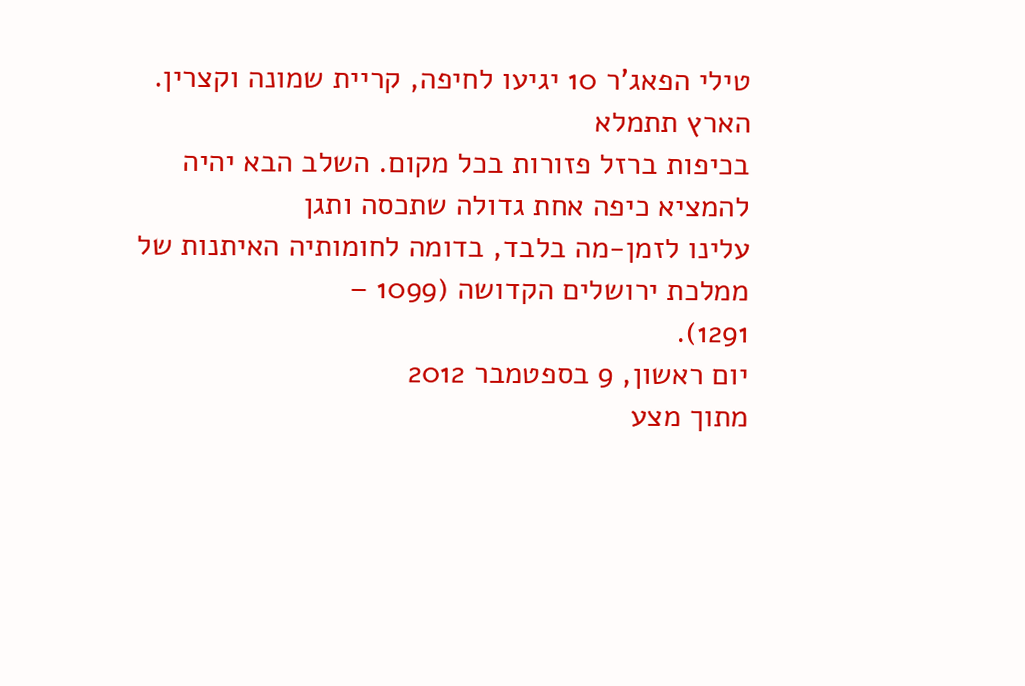טילי הפאג'ר 10 יגיעו לחיפה, קריית שמונה וקצרין. הארץ תתמלא
בכיפות ברזל פזורות בכל מקום. השלב הבא יהיה להמציא כיפה אחת גדולה שתכסה ותגן
עלינו לזמן-מה בלבד, בדומה לחומותיה האיתנות של ממלכת ירושלים הקדושה (1099 –
1291).
יום ראשון, 9 בספטמבר 2012
מתוך מצע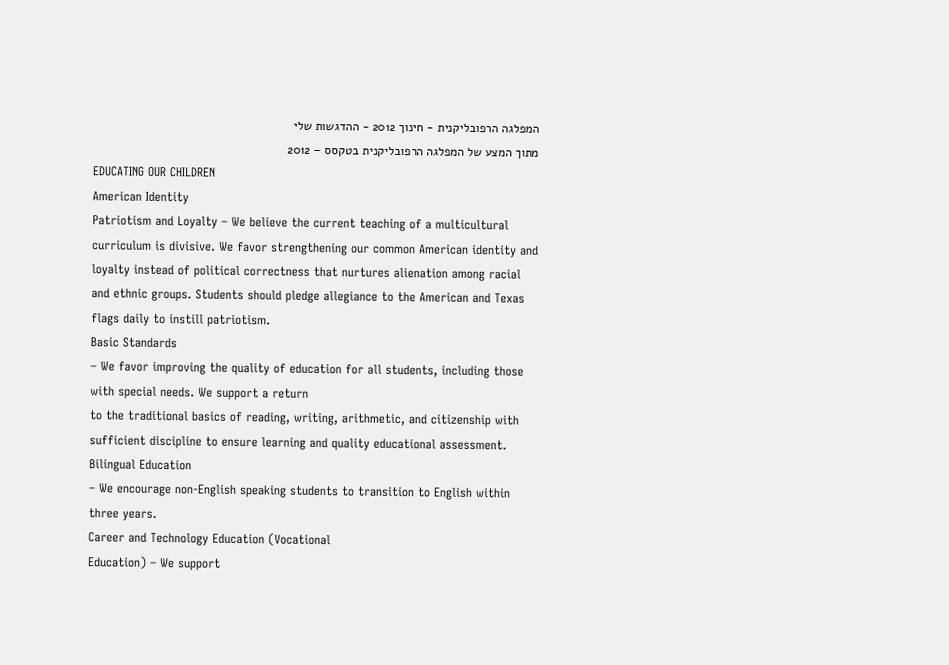המפלגה הרפובליקנית - חינוך 2012 - ההדגשות שלי
מתוך המצע של המפלגה הרפובליקנית בטקסס – 2012
EDUCATING OUR CHILDREN
American Identity
Patriotism and Loyalty – We believe the current teaching of a multicultural
curriculum is divisive. We favor strengthening our common American identity and
loyalty instead of political correctness that nurtures alienation among racial
and ethnic groups. Students should pledge allegiance to the American and Texas
flags daily to instill patriotism.
Basic Standards
– We favor improving the quality of education for all students, including those
with special needs. We support a return
to the traditional basics of reading, writing, arithmetic, and citizenship with
sufficient discipline to ensure learning and quality educational assessment.
Bilingual Education
– We encourage non-English speaking students to transition to English within
three years.
Career and Technology Education (Vocational
Education) – We support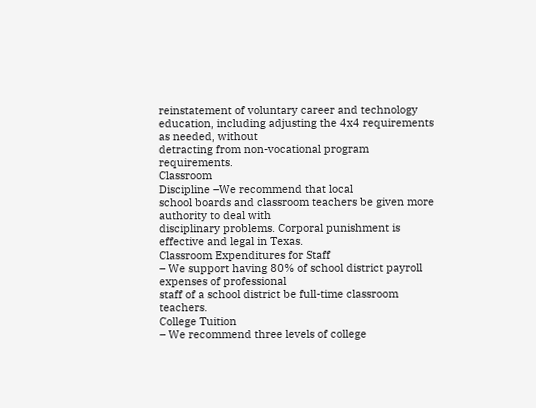reinstatement of voluntary career and technology
education, including adjusting the 4x4 requirements as needed, without
detracting from non-vocational program requirements.
Classroom
Discipline –We recommend that local
school boards and classroom teachers be given more authority to deal with
disciplinary problems. Corporal punishment is effective and legal in Texas.
Classroom Expenditures for Staff
– We support having 80% of school district payroll expenses of professional
staff of a school district be full-time classroom teachers.
College Tuition
– We recommend three levels of college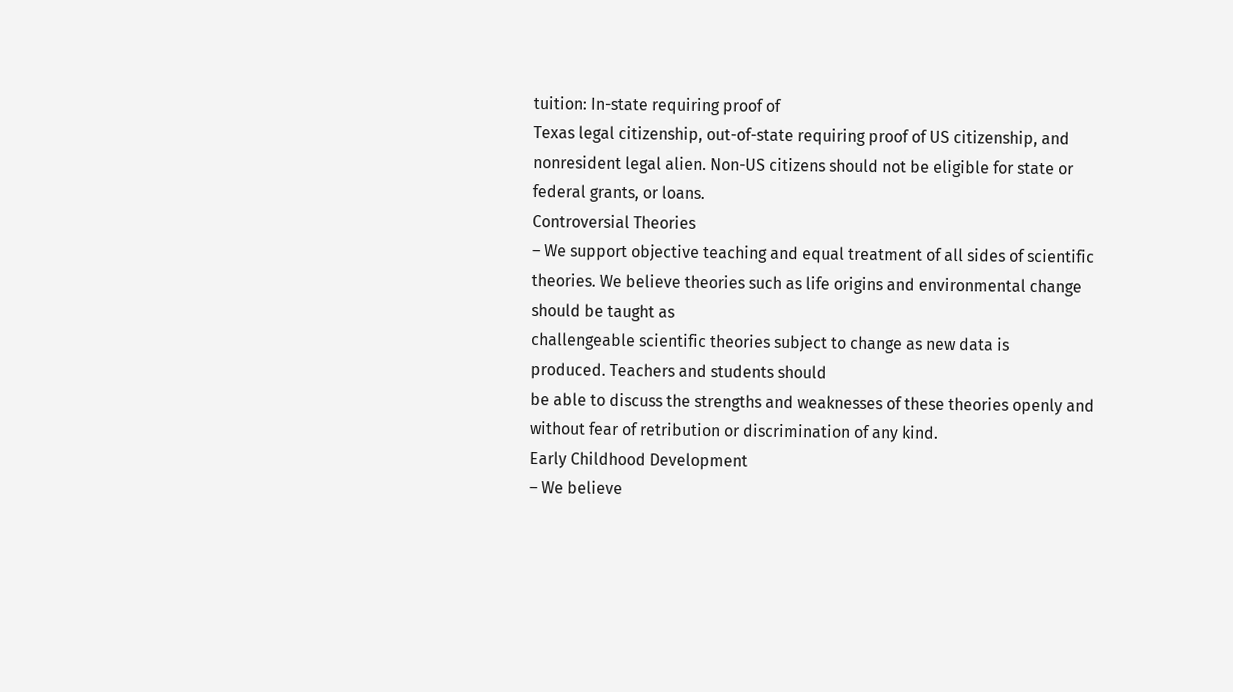tuition: In-state requiring proof of
Texas legal citizenship, out-of-state requiring proof of US citizenship, and
nonresident legal alien. Non-US citizens should not be eligible for state or
federal grants, or loans.
Controversial Theories
– We support objective teaching and equal treatment of all sides of scientific
theories. We believe theories such as life origins and environmental change
should be taught as
challengeable scientific theories subject to change as new data is
produced. Teachers and students should
be able to discuss the strengths and weaknesses of these theories openly and
without fear of retribution or discrimination of any kind.
Early Childhood Development
– We believe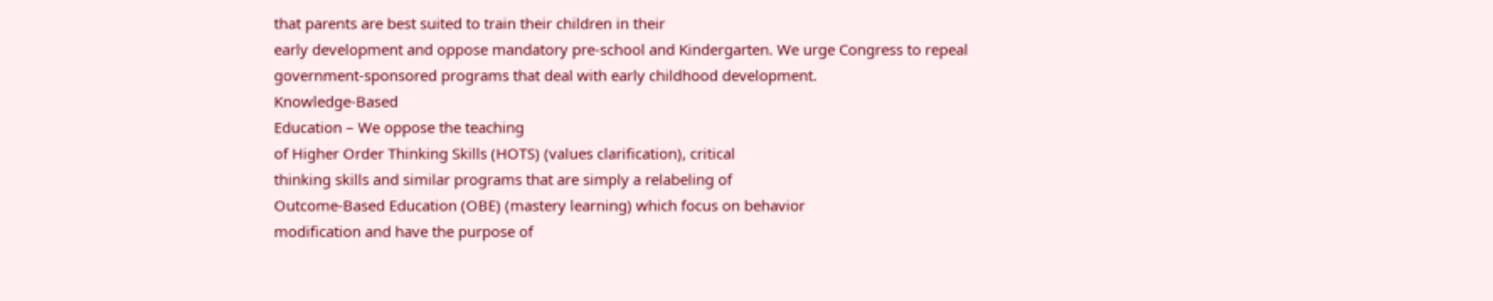that parents are best suited to train their children in their
early development and oppose mandatory pre-school and Kindergarten. We urge Congress to repeal
government-sponsored programs that deal with early childhood development.
Knowledge-Based
Education – We oppose the teaching
of Higher Order Thinking Skills (HOTS) (values clarification), critical
thinking skills and similar programs that are simply a relabeling of
Outcome-Based Education (OBE) (mastery learning) which focus on behavior
modification and have the purpose of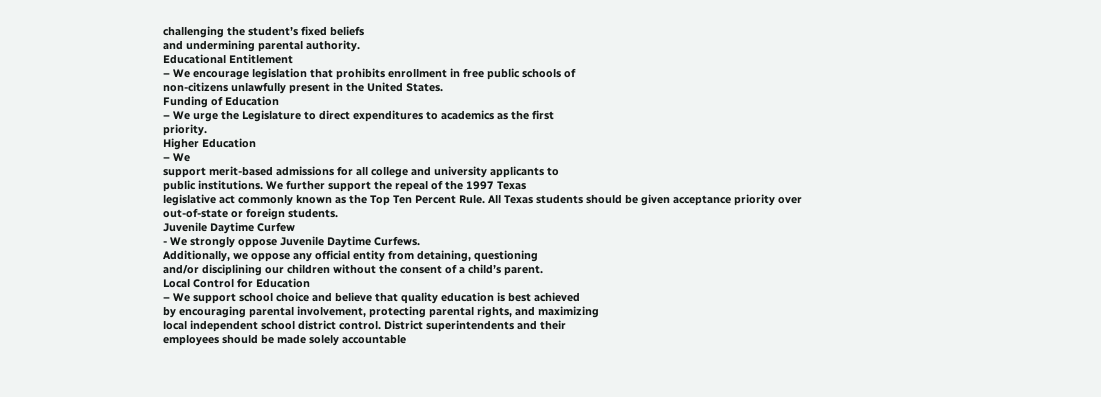challenging the student’s fixed beliefs
and undermining parental authority.
Educational Entitlement
– We encourage legislation that prohibits enrollment in free public schools of
non-citizens unlawfully present in the United States.
Funding of Education
– We urge the Legislature to direct expenditures to academics as the first
priority.
Higher Education
– We
support merit-based admissions for all college and university applicants to
public institutions. We further support the repeal of the 1997 Texas
legislative act commonly known as the Top Ten Percent Rule. All Texas students should be given acceptance priority over
out-of-state or foreign students.
Juvenile Daytime Curfew
- We strongly oppose Juvenile Daytime Curfews.
Additionally, we oppose any official entity from detaining, questioning
and/or disciplining our children without the consent of a child’s parent.
Local Control for Education
– We support school choice and believe that quality education is best achieved
by encouraging parental involvement, protecting parental rights, and maximizing
local independent school district control. District superintendents and their
employees should be made solely accountable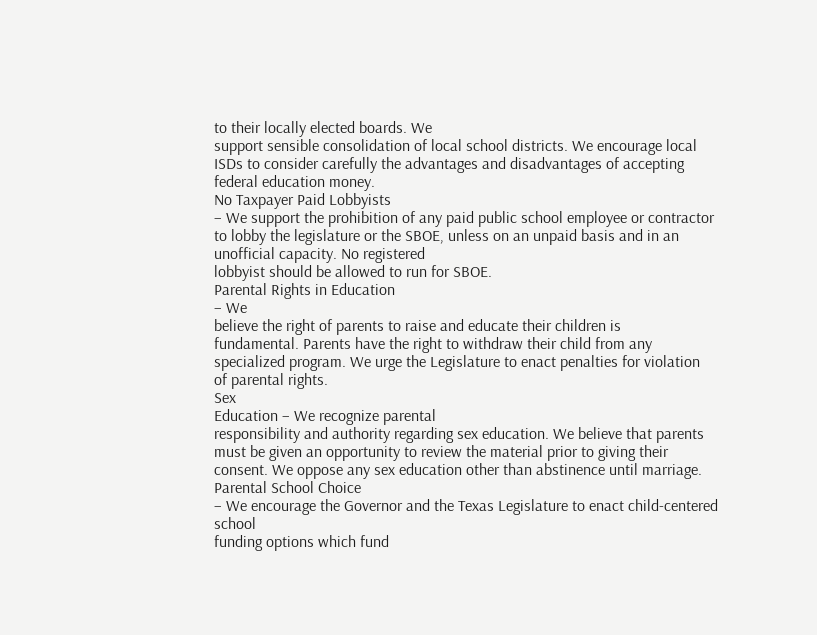to their locally elected boards. We
support sensible consolidation of local school districts. We encourage local
ISDs to consider carefully the advantages and disadvantages of accepting
federal education money.
No Taxpayer Paid Lobbyists
– We support the prohibition of any paid public school employee or contractor
to lobby the legislature or the SBOE, unless on an unpaid basis and in an
unofficial capacity. No registered
lobbyist should be allowed to run for SBOE.
Parental Rights in Education
– We
believe the right of parents to raise and educate their children is
fundamental. Parents have the right to withdraw their child from any
specialized program. We urge the Legislature to enact penalties for violation
of parental rights.
Sex
Education – We recognize parental
responsibility and authority regarding sex education. We believe that parents
must be given an opportunity to review the material prior to giving their
consent. We oppose any sex education other than abstinence until marriage.
Parental School Choice
– We encourage the Governor and the Texas Legislature to enact child-centered
school
funding options which fund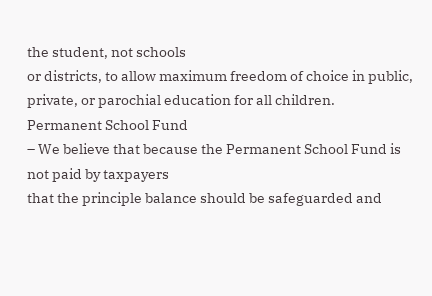the student, not schools
or districts, to allow maximum freedom of choice in public, private, or parochial education for all children.
Permanent School Fund
– We believe that because the Permanent School Fund is not paid by taxpayers
that the principle balance should be safeguarded and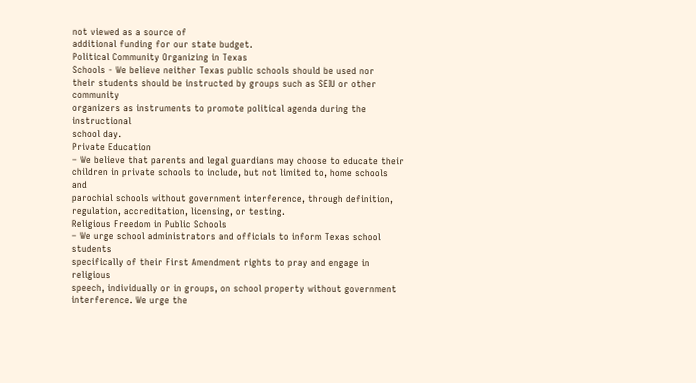not viewed as a source of
additional funding for our state budget.
Political Community Organizing in Texas
Schools - We believe neither Texas public schools should be used nor
their students should be instructed by groups such as SEIU or other community
organizers as instruments to promote political agenda during the instructional
school day.
Private Education
– We believe that parents and legal guardians may choose to educate their
children in private schools to include, but not limited to, home schools and
parochial schools without government interference, through definition,
regulation, accreditation, licensing, or testing.
Religious Freedom in Public Schools
– We urge school administrators and officials to inform Texas school students
specifically of their First Amendment rights to pray and engage in religious
speech, individually or in groups, on school property without government
interference. We urge the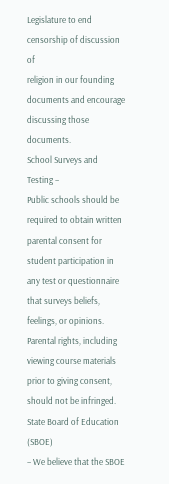Legislature to end censorship of discussion of
religion in our founding documents and encourage discussing those documents.
School Surveys and Testing –
Public schools should be required to obtain written parental consent for
student participation in any test or questionnaire that surveys beliefs,
feelings, or opinions. Parental rights, including viewing course materials
prior to giving consent, should not be infringed.
State Board of Education (SBOE)
– We believe that the SBOE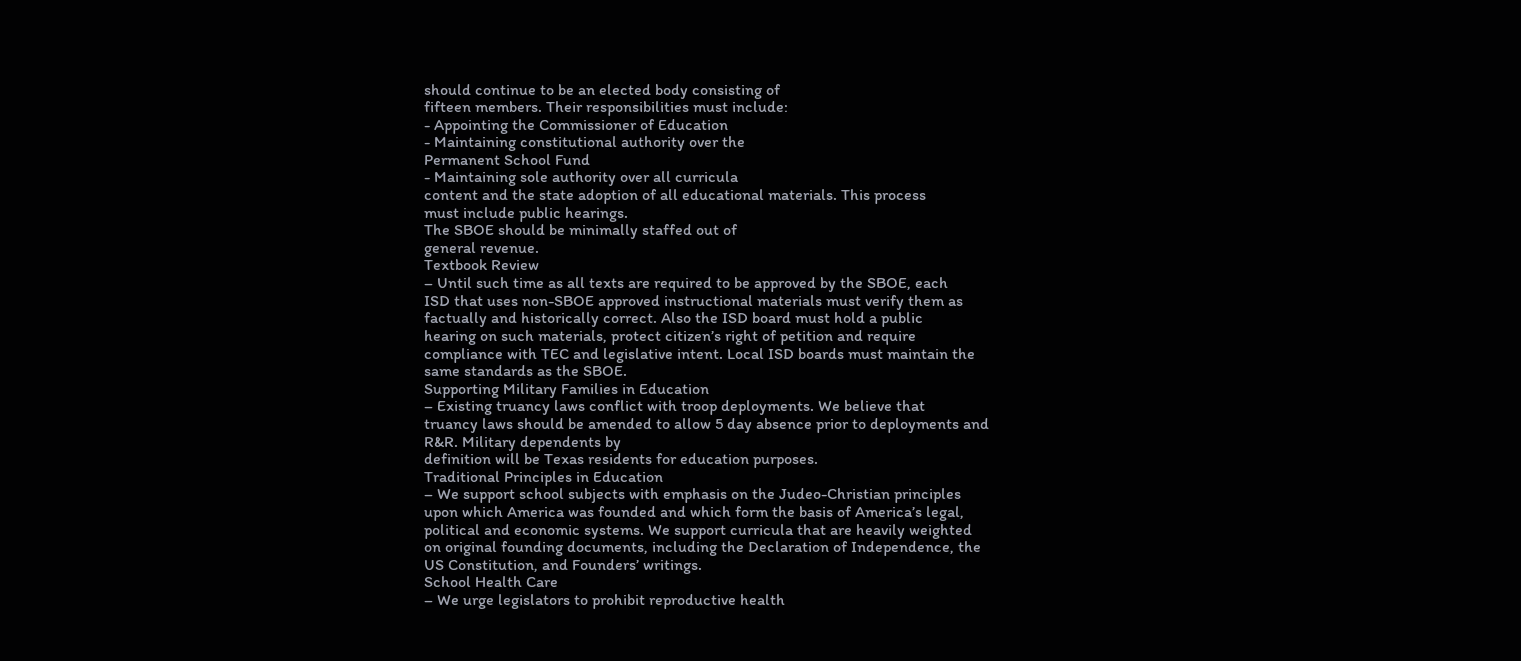should continue to be an elected body consisting of
fifteen members. Their responsibilities must include:
- Appointing the Commissioner of Education
- Maintaining constitutional authority over the
Permanent School Fund
- Maintaining sole authority over all curricula
content and the state adoption of all educational materials. This process
must include public hearings.
The SBOE should be minimally staffed out of
general revenue.
Textbook Review
– Until such time as all texts are required to be approved by the SBOE, each
ISD that uses non-SBOE approved instructional materials must verify them as
factually and historically correct. Also the ISD board must hold a public
hearing on such materials, protect citizen’s right of petition and require
compliance with TEC and legislative intent. Local ISD boards must maintain the
same standards as the SBOE.
Supporting Military Families in Education
– Existing truancy laws conflict with troop deployments. We believe that
truancy laws should be amended to allow 5 day absence prior to deployments and
R&R. Military dependents by
definition will be Texas residents for education purposes.
Traditional Principles in Education
– We support school subjects with emphasis on the Judeo-Christian principles
upon which America was founded and which form the basis of America’s legal,
political and economic systems. We support curricula that are heavily weighted
on original founding documents, including the Declaration of Independence, the
US Constitution, and Founders’ writings.
School Health Care
– We urge legislators to prohibit reproductive health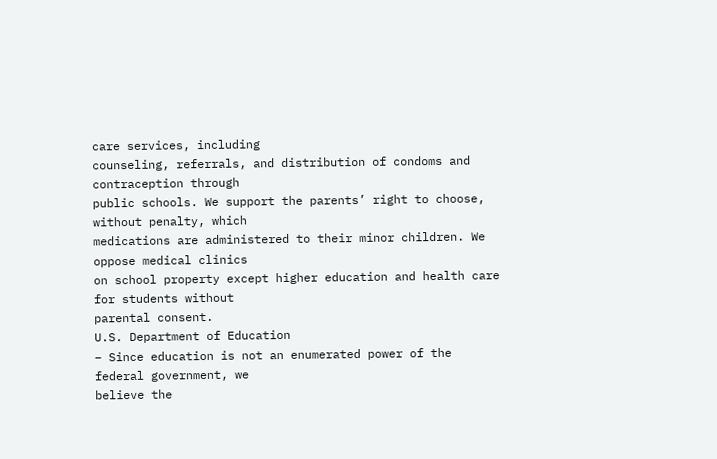care services, including
counseling, referrals, and distribution of condoms and contraception through
public schools. We support the parents’ right to choose, without penalty, which
medications are administered to their minor children. We oppose medical clinics
on school property except higher education and health care for students without
parental consent.
U.S. Department of Education
– Since education is not an enumerated power of the federal government, we
believe the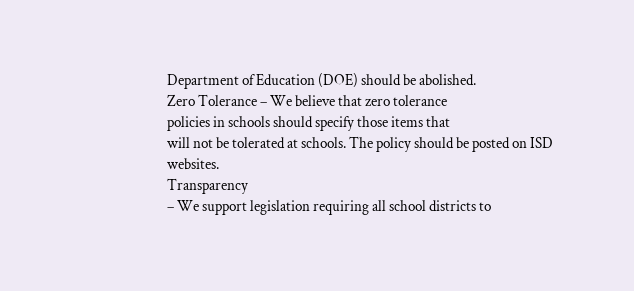Department of Education (DOE) should be abolished.
Zero Tolerance – We believe that zero tolerance
policies in schools should specify those items that
will not be tolerated at schools. The policy should be posted on ISD websites.
Transparency
– We support legislation requiring all school districts to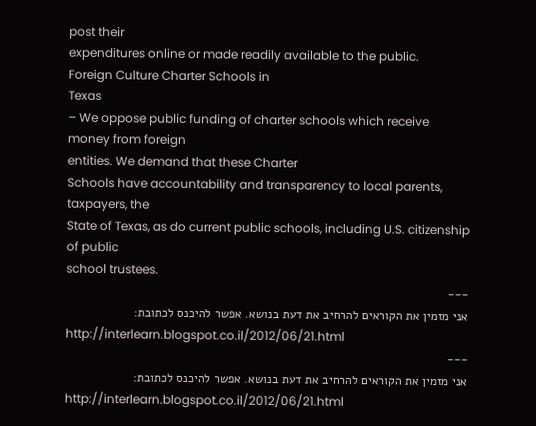post their
expenditures online or made readily available to the public.
Foreign Culture Charter Schools in
Texas
– We oppose public funding of charter schools which receive money from foreign
entities. We demand that these Charter
Schools have accountability and transparency to local parents, taxpayers, the
State of Texas, as do current public schools, including U.S. citizenship of public
school trustees.
---
אני מזמין את הקוראים להרחיב את דעת בנושא. אפשר להיכנס לכתובת:
http://interlearn.blogspot.co.il/2012/06/21.html
---
אני מזמין את הקוראים להרחיב את דעת בנושא. אפשר להיכנס לכתובת:
http://interlearn.blogspot.co.il/2012/06/21.html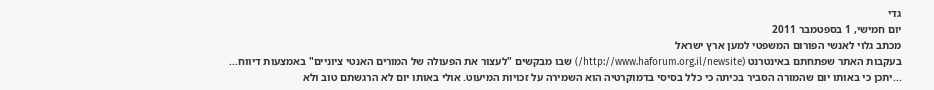גדי
יום חמישי, 1 בספטמבר 2011
מכתב גלוי לאנשי הפורום המשפטי למען ארץ ישראל
בעקבות האתר שפתחתם באינטרנט (http://www.haforum.org.il/newsite/) שבו מבקשים "לעצור את הפעולה של המורים האנטי ציוניים" באמצעות דיווח...
...יתכן כי באותו יום שהמורה הסביר בכיתה כי כלל בסיסי בדמוקרטיה הוא השמירה על זכויות המיעוט. אולי באותו יום לא הרגשתם טוב ולא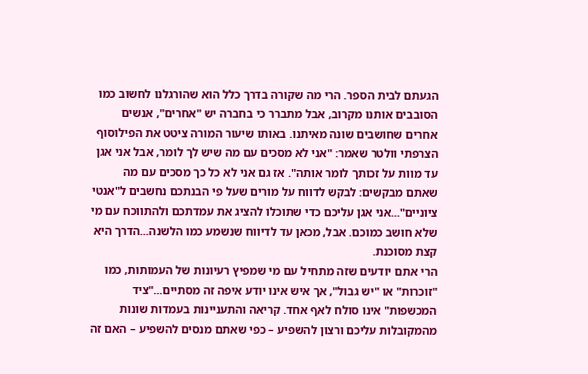הגעתם לבית הספר. הרי מה שקורה בדרך כלל הוא שהורגלנו לחשוב כמו הסובבים אותנו מקרוב, אבל מתברר כי בחברה יש "אחרים", אנשים אחרים שחושבים שונה מאיתנו. באותו שיעור המורה ציטט את הפילוסוף הצרפתי וולטר שאמר: "אני לא מסכים עם מה שיש לך לומר, אבל אני אגן עד מוות על זכותך לומר אותה". אז גם אני לא כל כך מסכים עם מה שאתם מבקשים: לבקש לדווח על מורים שעל פי הבנתכם נחשבים ל"אנטי ציוניים"...אני אגן עליכם כדי שתוכלו להציג את עמדתכם ולהתווכח עם מי שלא חושב כמוכם. אבל, מכאן עד לדיווח שנשמע כמו הלשנה...הדרך היא קצת מסוכנת.
הרי אתם יודעים שזה מתחיל עם מי שמפיץ רעיונות של העמותות, כמו "זוכרות" או "יש גבול", אך איש אינו יודע איפה זה מסתיים..."ציד המכשפות" אינו סולח לאף אחד. קריאה והתעניינות בעמדות שונות מהמקובלות עליכם ורצון להשפיע – כפי שאתם מנסים להשפיע – האם זה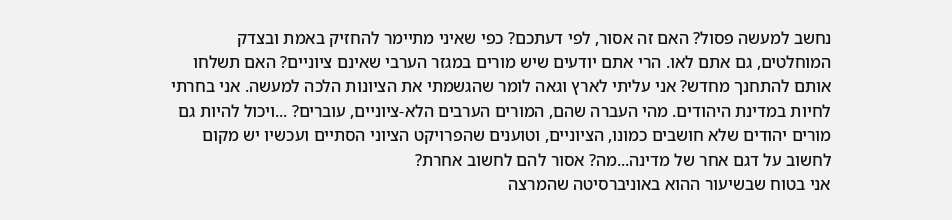נחשב למעשה פסול? האם זה אסור, לפי דעתכם? כפי שאיני מתיימר להחזיק באמת ובצדק המוחלטים, גם אתם לאו. הרי אתם יודעים שיש מורים במגזר הערבי שאינם ציוניים? האם תשלחו אותם להתחנך מחדש? אני עליתי לארץ וגאה לומר שהגשמתי את הציונות הלכה למעשה. אני בחרתי לחיות במדינת היהודים. מהי העברה שהם, המורים הערבים הלא-ציוניים, עוברים? ...ויכול להיות גם מורים יהודים שלא חושבים כמונו, הציוניים, וטוענים שהפרויקט הציוני הסתיים ועכשיו יש מקום לחשוב על דגם אחר של מדינה...מה? אסור להם לחשוב אחרת?
אני בטוח שבשיעור ההוא באוניברסיטה שהמרצה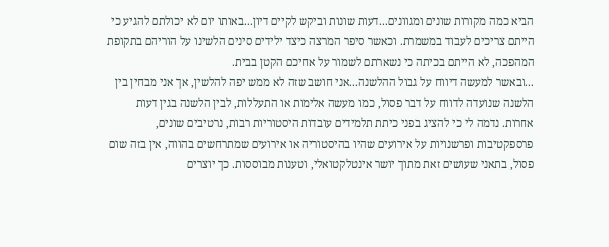הביא כמה מקורות שונים ומגוונים...דעות שונות וביקש לקיים דיון...באותו יום לא יכולתם להגיע כי הייתם צריכים לעבוד במשמרת. וכאשר סיפר המרצה כיצד ילידים סינים הלשינו על הוריהם בתקופת המהפכה, לא הייתם בכיתה כי נשארתם לשמור על אחיכם הקטן בבית.
...ובאשר למעשה דיווח על גבול ההלשנה...אני חושב שזה לא ממש יפה להלשין, אך אני מבחין בין הלשנה שנועדה לדווח על דבר פסול, כמו מעשה אלימות או התעללות, לבין הלשנה בגין דעות אחרות. נדמה לי כי להציג בפני כיתת תלמידים עובדות היסטוריות רבות, נרטיבים שונים, פרספקטיבות ופרשנויות על אירועים שהיו בהיסטוריה או אירועים שמתרחשים בהווה, אין בזה שום פסול, בתאני שעושים זאת מתוך יושר אינטלקטואלי, וטענות מבוססות. כך יוצרים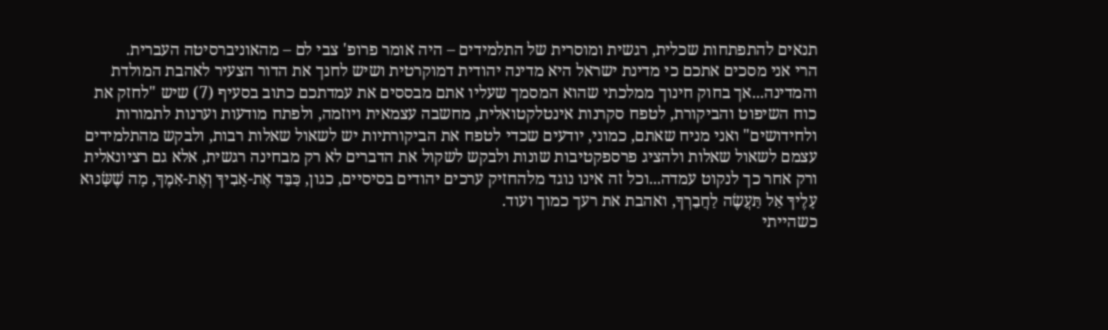תנאים להתפתחות שכלית, רגשית ומוסרית של התלמידים – היה אומר פרופ' צבי לם – מהאוניברסיטה העברית.
הרי אני מסכים אתכם כי מדינת ישראל היא מדינה יהודית דמוקרטית ושיש לחנך את הדור הצעיר לאהבת המולדת והמדינה...אך בחוק חינוך ממלכתי שהוא המסמך שעליו אתם מבססים את עמדתכם כתוב בסעיף (7) שיש "לחזק את כוח השיפוט והביקורת, לטפח סקרנות אינטלקטואלית, מחשבה עצמאית ויוזמה, ולפתח מודעות וערנות לתמורות ולחידושים" ואני מניח שאתם, כמוני, יודעים שכדי לטפח את הביקורתיות יש לשאול שאלות רבות, ולבקש מהתלמידים עצמם לשאול שאלות ולהציג פרספקטיבות שונות ולבקש לשקול את הדברים לא רק מבחינה רגשית, אלא גם רציונאלית ורק אחר כך לנקוט עמדה...וכל זה אינו נוגד מלהחזיק ערכים יהודים בסיסיים, כגון, כַּבֵּד אֶת-אָבִיךָ וְאֶת-אִמֶךּ, מָה שֶׁשָּׂנוּא עָלֶיךָ אַל תַּעֲשֶׂה לַחֲבֵרְךָ, ואהבת את רעך כמוך ועוד.
כשהייתי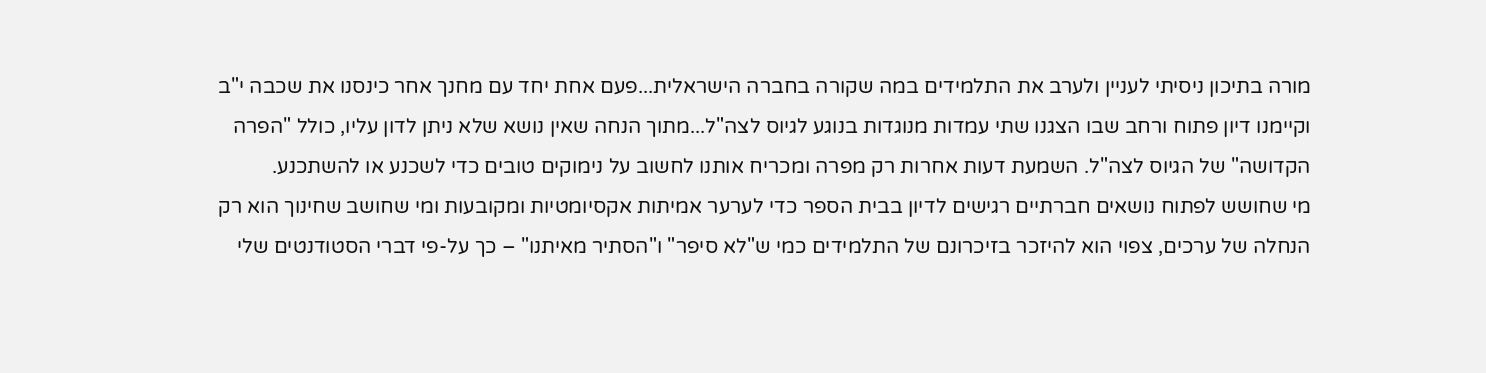מורה בתיכון ניסיתי לעניין ולערב את התלמידים במה שקורה בחברה הישראלית...פעם אחת יחד עם מחנך אחר כינסנו את שכבה י"ב וקיימנו דיון פתוח ורחב שבו הצגנו שתי עמדות מנוגדות בנוגע לגיוס לצה"ל...מתוך הנחה שאין נושא שלא ניתן לדון עליו, כולל "הפרה הקדושה" של הגיוס לצה"ל. השמעת דעות אחרות רק מפרה ומכריח אותנו לחשוב על נימוקים טובים כדי לשכנע או להשתכנע.
מי שחושש לפתוח נושאים חברתיים רגישים לדיון בבית הספר כדי לערער אמיתות אקסיומטיות ומקובעות ומי שחושב שחינוך הוא רק הנחלה של ערכים, צפוי הוא להיזכר בזיכרונם של התלמידים כמי ש"לא סיפר" ו"הסתיר מאיתנו" – כך על-פי דברי הסטודנטים שלי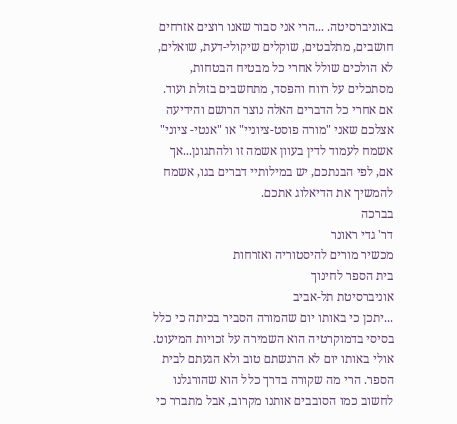באוניברסיטה. ...הרי אני סבור שאנו רוצים אזרחים חושבים, מתלבטים, שוקלים שיקולי-דעת, שואלים, לא הולכים שולל אחרי כל מבטיח הבטחות, מסתכלים על רווח והפסד, מתחשבים בזולת ועוד.
אם אחרי כל הדברים האלה נוצר הרושם והידיעה אצלכם שאני "מורה פוסט-ציוניי" או "אנטי- ציוני" אשמח לעמוד לדין בעוון אשמה זו ולהתגונן...אך אם, לפי הבנתכם, יש במילותיי דברים בגו, אשמח להמשיך את הדיאלוג אתכם.
בברכה
דר' גדי ראונר
מכשיר מורים להיסטוריה ואזרחות
בית הספר לחינוך
אוניברסיטת תל-אביב
...יתכן כי באותו יום שהמורה הסביר בכיתה כי כלל בסיסי בדמוקרטיה הוא השמירה על זכויות המיעוט. אולי באותו יום לא הרגשתם טוב ולא הגעתם לבית הספר. הרי מה שקורה בדרך כלל הוא שהורגלנו לחשוב כמו הסובבים אותנו מקרוב, אבל מתברר כי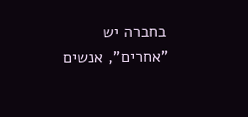בחברה יש "אחרים", אנשים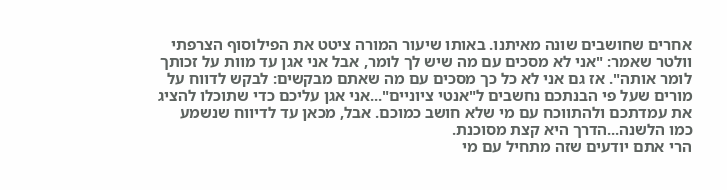אחרים שחושבים שונה מאיתנו. באותו שיעור המורה ציטט את הפילוסוף הצרפתי וולטר שאמר: "אני לא מסכים עם מה שיש לך לומר, אבל אני אגן עד מוות על זכותך לומר אותה". אז גם אני לא כל כך מסכים עם מה שאתם מבקשים: לבקש לדווח על מורים שעל פי הבנתכם נחשבים ל"אנטי ציוניים"...אני אגן עליכם כדי שתוכלו להציג את עמדתכם ולהתווכח עם מי שלא חושב כמוכם. אבל, מכאן עד לדיווח שנשמע כמו הלשנה...הדרך היא קצת מסוכנת.
הרי אתם יודעים שזה מתחיל עם מי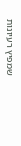שמפיץ רעיונות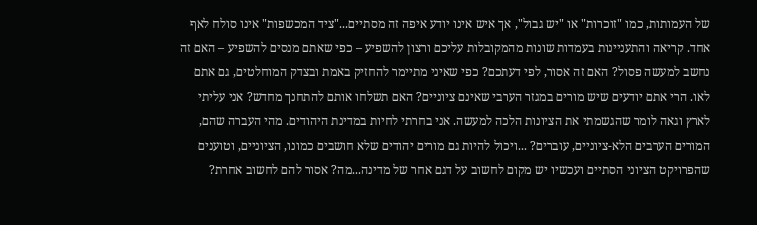של העמותות, כמו "זוכרות" או "יש גבול", אך איש אינו יודע איפה זה מסתיים..."ציד המכשפות" אינו סולח לאף אחד. קריאה והתעניינות בעמדות שונות מהמקובלות עליכם ורצון להשפיע – כפי שאתם מנסים להשפיע – האם זה נחשב למעשה פסול? האם זה אסור, לפי דעתכם? כפי שאיני מתיימר להחזיק באמת ובצדק המוחלטים, גם אתם לאו. הרי אתם יודעים שיש מורים במגזר הערבי שאינם ציוניים? האם תשלחו אותם להתחנך מחדש? אני עליתי לארץ וגאה לומר שהגשמתי את הציונות הלכה למעשה. אני בחרתי לחיות במדינת היהודים. מהי העברה שהם, המורים הערבים הלא-ציוניים, עוברים? ...ויכול להיות גם מורים יהודים שלא חושבים כמונו, הציוניים, וטוענים שהפרויקט הציוני הסתיים ועכשיו יש מקום לחשוב על דגם אחר של מדינה...מה? אסור להם לחשוב אחרת?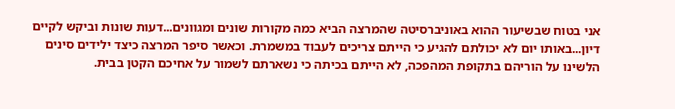אני בטוח שבשיעור ההוא באוניברסיטה שהמרצה הביא כמה מקורות שונים ומגוונים...דעות שונות וביקש לקיים דיון...באותו יום לא יכולתם להגיע כי הייתם צריכים לעבוד במשמרת. וכאשר סיפר המרצה כיצד ילידים סינים הלשינו על הוריהם בתקופת המהפכה, לא הייתם בכיתה כי נשארתם לשמור על אחיכם הקטן בבית.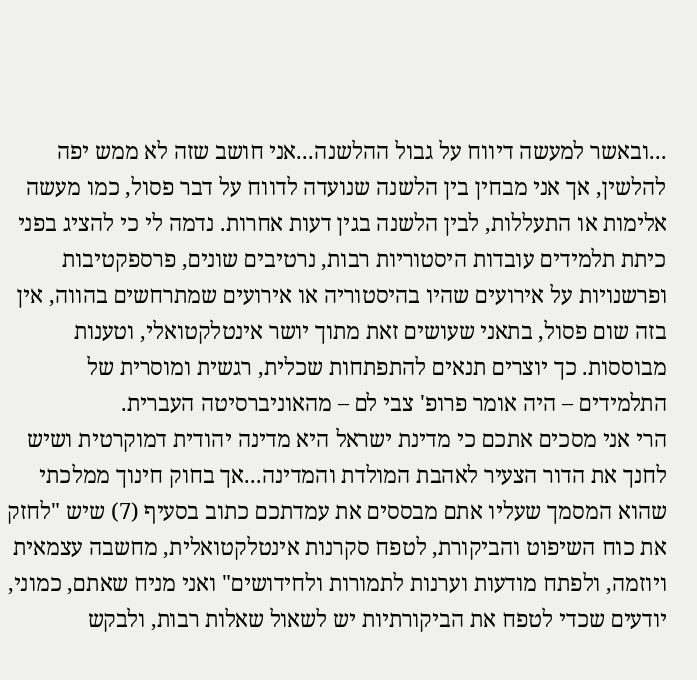...ובאשר למעשה דיווח על גבול ההלשנה...אני חושב שזה לא ממש יפה להלשין, אך אני מבחין בין הלשנה שנועדה לדווח על דבר פסול, כמו מעשה אלימות או התעללות, לבין הלשנה בגין דעות אחרות. נדמה לי כי להציג בפני כיתת תלמידים עובדות היסטוריות רבות, נרטיבים שונים, פרספקטיבות ופרשנויות על אירועים שהיו בהיסטוריה או אירועים שמתרחשים בהווה, אין בזה שום פסול, בתאני שעושים זאת מתוך יושר אינטלקטואלי, וטענות מבוססות. כך יוצרים תנאים להתפתחות שכלית, רגשית ומוסרית של התלמידים – היה אומר פרופ' צבי לם – מהאוניברסיטה העברית.
הרי אני מסכים אתכם כי מדינת ישראל היא מדינה יהודית דמוקרטית ושיש לחנך את הדור הצעיר לאהבת המולדת והמדינה...אך בחוק חינוך ממלכתי שהוא המסמך שעליו אתם מבססים את עמדתכם כתוב בסעיף (7) שיש "לחזק את כוח השיפוט והביקורת, לטפח סקרנות אינטלקטואלית, מחשבה עצמאית ויוזמה, ולפתח מודעות וערנות לתמורות ולחידושים" ואני מניח שאתם, כמוני, יודעים שכדי לטפח את הביקורתיות יש לשאול שאלות רבות, ולבקש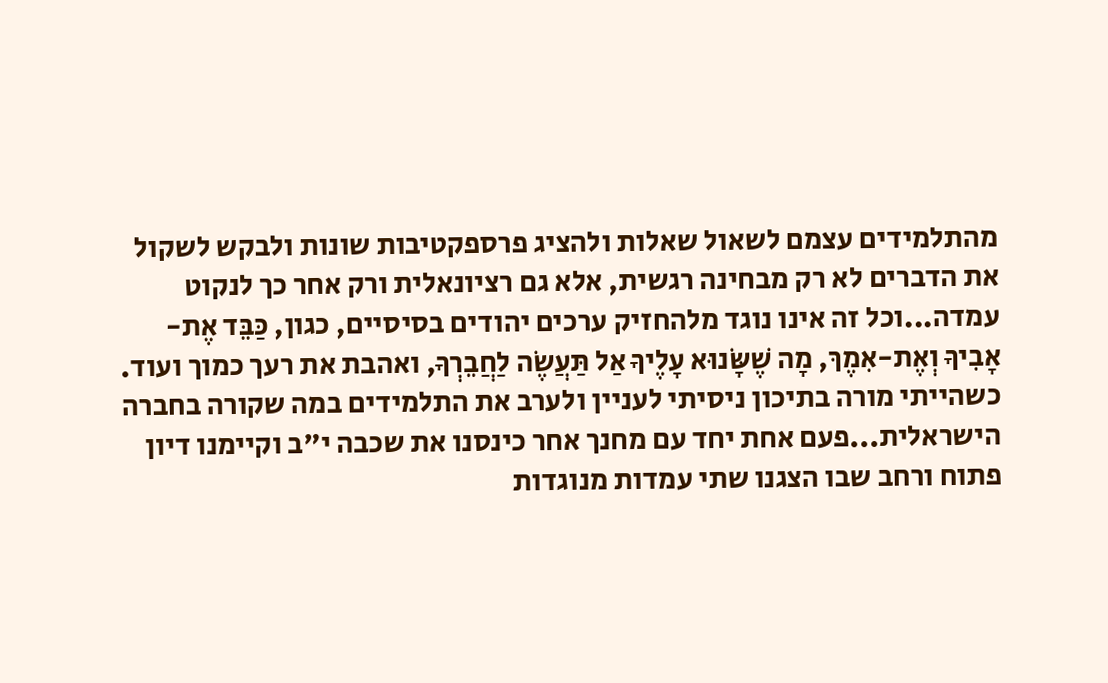מהתלמידים עצמם לשאול שאלות ולהציג פרספקטיבות שונות ולבקש לשקול את הדברים לא רק מבחינה רגשית, אלא גם רציונאלית ורק אחר כך לנקוט עמדה...וכל זה אינו נוגד מלהחזיק ערכים יהודים בסיסיים, כגון, כַּבֵּד אֶת-אָבִיךָ וְאֶת-אִמֶךּ, מָה שֶׁשָּׂנוּא עָלֶיךָ אַל תַּעֲשֶׂה לַחֲבֵרְךָ, ואהבת את רעך כמוך ועוד.
כשהייתי מורה בתיכון ניסיתי לעניין ולערב את התלמידים במה שקורה בחברה הישראלית...פעם אחת יחד עם מחנך אחר כינסנו את שכבה י"ב וקיימנו דיון פתוח ורחב שבו הצגנו שתי עמדות מנוגדות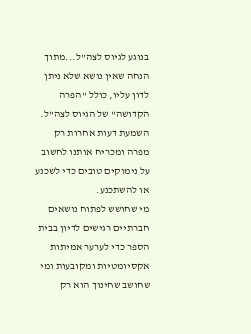בנוגע לגיוס לצה"ל...מתוך הנחה שאין נושא שלא ניתן לדון עליו, כולל "הפרה הקדושה" של הגיוס לצה"ל. השמעת דעות אחרות רק מפרה ומכריח אותנו לחשוב על נימוקים טובים כדי לשכנע או להשתכנע.
מי שחושש לפתוח נושאים חברתיים רגישים לדיון בבית הספר כדי לערער אמיתות אקסיומטיות ומקובעות ומי שחושב שחינוך הוא רק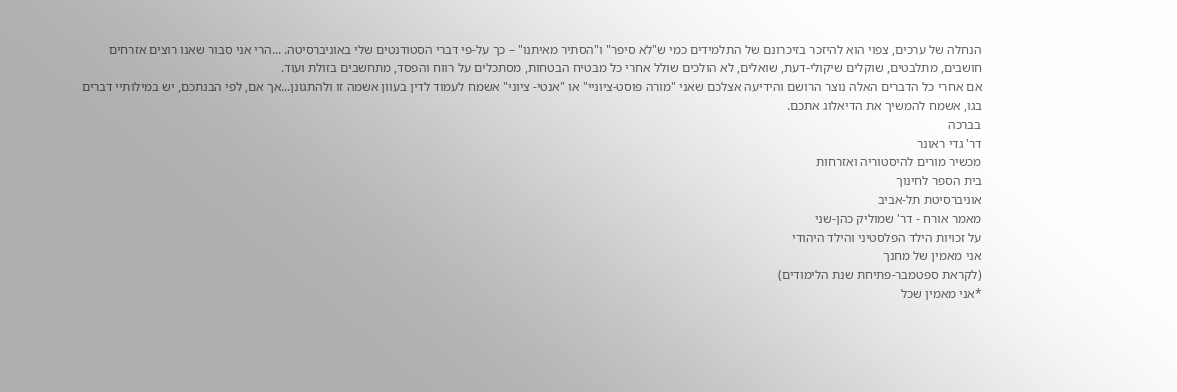הנחלה של ערכים, צפוי הוא להיזכר בזיכרונם של התלמידים כמי ש"לא סיפר" ו"הסתיר מאיתנו" – כך על-פי דברי הסטודנטים שלי באוניברסיטה. ...הרי אני סבור שאנו רוצים אזרחים חושבים, מתלבטים, שוקלים שיקולי-דעת, שואלים, לא הולכים שולל אחרי כל מבטיח הבטחות, מסתכלים על רווח והפסד, מתחשבים בזולת ועוד.
אם אחרי כל הדברים האלה נוצר הרושם והידיעה אצלכם שאני "מורה פוסט-ציוניי" או "אנטי- ציוני" אשמח לעמוד לדין בעוון אשמה זו ולהתגונן...אך אם, לפי הבנתכם, יש במילותיי דברים בגו, אשמח להמשיך את הדיאלוג אתכם.
בברכה
דר' גדי ראונר
מכשיר מורים להיסטוריה ואזרחות
בית הספר לחינוך
אוניברסיטת תל-אביב
מאמר אורח - דר' שמוליק כהן-שני
על זכויות הילד הפלסטיני והילד היהודי
אני מאמין של מחנך
(לקראת ספטמבר-פתיחת שנת הלימודים)
*אני מאמין שכל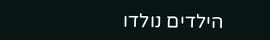הילדים נולדו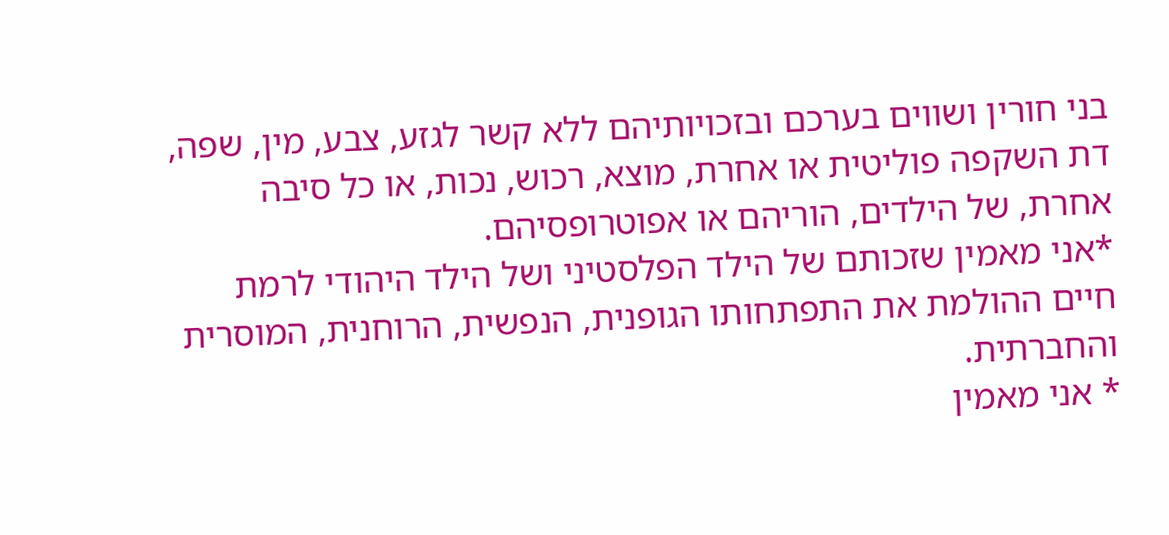בני חורין ושווים בערכם ובזכויותיהם ללא קשר לגזע, צבע, מין, שפה, דת השקפה פוליטית או אחרת, מוצא, רכוש, נכות, או כל סיבה אחרת, של הילדים, הוריהם או אפוטרופסיהם.
*אני מאמין שזכותם של הילד הפלסטיני ושל הילד היהודי לרמת חיים ההולמת את התפתחותו הגופנית, הנפשית, הרוחנית, המוסרית והחברתית.
* אני מאמין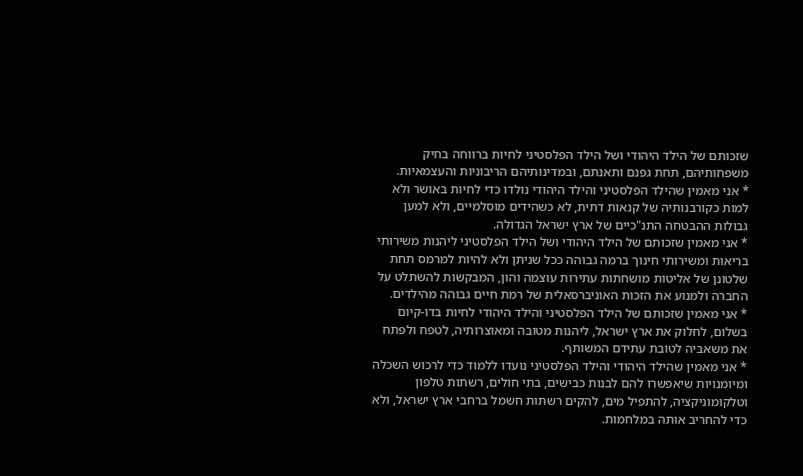שזכותם של הילד היהודי ושל הילד הפלסטיני לחיות ברווחה בחיק משפחותיהם, תחת גפנם ותאנתם, ובמדינותיהם הריבוניות והעצמאיות.
* אני מאמין שהילד הפלסטיני והילד היהודי נולדו כדי לחיות באושר ולא למות כקורבנותיה של קנאות דתית, לא כשהידים מוסלמיים, ולא למען גבולות ההבטחה התנ"כיים של ארץ ישראל הגדולה.
* אני מאמין שזכותם של הילד היהודי ושל הילד הפלסטיני ליהנות משירותי בריאות ומשירותי חינוך ברמה גבוהה ככל שניתן ולא להיות למרמס תחת שלטונן של אליטות מושחתות עתירות עוצמה והון, המבקשות להשתלט על החברה ולמנוע את הזכות האוניברסאלית של רמת חיים גבוהה מהילדים.
* אני מאמין שזכותם של הילד הפלסטיני והילד היהודי לחיות בדו-קיום בשלום, לחלוק את ארץ ישראל, ליהנות מטובה ומאוצרותיה, לטפח ולפתח את משאביה לטובת עתידם המשותף.
* אני מאמין שהילד היהודי והילד הפלסטיני נועדו ללמוד כדי לרכוש השכלה ומיומנויות שיאפשרו להם לבנות כבישים, בתי חולים, רשתות טלפון וטלקומוניקציה, להתפיל מים, להקים רשתות חשמל ברחבי ארץ ישראל, ולא כדי להחריב אותה במלחמות.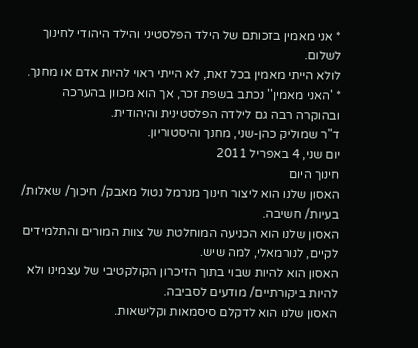* אני מאמין בזכותם של הילד הפלסטיני והילד היהודי לחינוך לשלום.
לולא הייתי מאמין בכל זאת, לא הייתי ראוי להיות אדם או מחנך.
* 'האני מאמין'' נכתב בשפת זכר, אך הוא מכוון בהערכה ובהוקרה רבה גם לילדה הפלסטינית והיהודית.
ד"ר שמוליק כהן-שני, מחנך והיסטוריון.
יום שני, 4 באפריל 2011
חינוך היום
האסון שלנו הוא ליצור חינוך מנרמל נטול מאבק/ חיכוך/ שאלות/ בעיות/ חשיבה.
האסון שלנו הוא הכניעה המוחלטת של צוות המורים והתלמידים לקיים, לנורמאלי, למה שיש.
האסון הוא להיות שבוי בתוך הזיכרון הקולקטיבי של עצמינו ולא להיות ביקורתיים/ מודעים לסביבה.
האסון שלנו הוא לדקלם סיסמאות וקלישאות.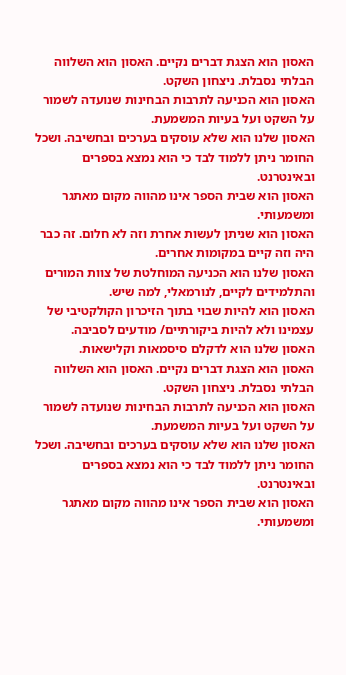האסון הוא הצגת דברים נקיים. האסון הוא השלווה הבלתי נסבלת. ניצחון השקט.
האסון הוא הכניעה לתרבות הבחינות שנועדה לשמור על השקט ועל בעיות המשמעת.
האסון שלנו הוא שלא עוסקים בערכים ובחשיבה. ושכל החומר ניתן ללמוד לבד כי הוא נמצא בספרים ובאינטרנט.
האסון הוא שבית הספר אינו מהווה מקום מאתגר ומשמעותי.
האסון הוא שניתן לעשות אחרת וזה לא חלום. זה כבר היה וזה קיים במקומות אחרים.
האסון שלנו הוא הכניעה המוחלטת של צוות המורים והתלמידים לקיים, לנורמאלי, למה שיש.
האסון הוא להיות שבוי בתוך הזיכרון הקולקטיבי של עצמינו ולא להיות ביקורתיים/ מודעים לסביבה.
האסון שלנו הוא לדקלם סיסמאות וקלישאות.
האסון הוא הצגת דברים נקיים. האסון הוא השלווה הבלתי נסבלת. ניצחון השקט.
האסון הוא הכניעה לתרבות הבחינות שנועדה לשמור על השקט ועל בעיות המשמעת.
האסון שלנו הוא שלא עוסקים בערכים ובחשיבה. ושכל החומר ניתן ללמוד לבד כי הוא נמצא בספרים ובאינטרנט.
האסון הוא שבית הספר אינו מהווה מקום מאתגר ומשמעותי.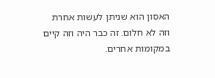האסון הוא שניתן לעשות אחרת וזה לא חלום. זה כבר היה וזה קיים במקומות אחרים.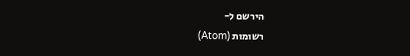הירשם ל-
רשומות (Atom)